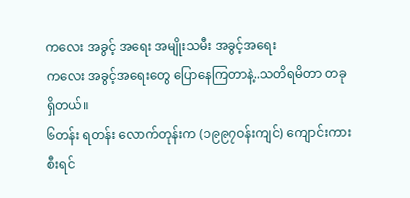ကလေး အခွင့် အရေး အမျိုးသမီး အခွင့်အရေး
ကလေး အခွင့်အရေးတွေ ပြောနေကြတာနဲ့..သတိရမိတာ တခုရှိတယ်။
၆တန်း ရတန်း လောက်တုန်းက (၁၉၉၇ဝန်းကျင်) ကျောင်းကားစီးရင်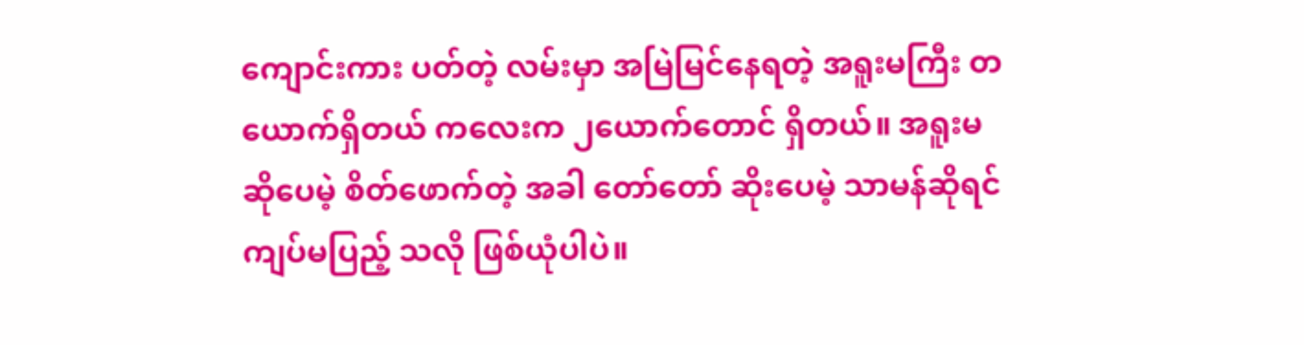ကျောင်းကား ပတ်တဲ့ လမ်းမှာ အမြဲမြင်နေရတဲ့ အရူးမကြီး တယောက်ရှိတယ် ကလေးက ၂ယောက်တောင် ရှိတယ်။ အရူးမ ဆိုပေမဲ့ စိတ်ဖောက်တဲ့ အခါ တော်တော် ဆိုးပေမဲ့ သာမန်ဆိုရင် ကျပ်မပြည့် သလို ဖြစ်ယုံပါပဲ။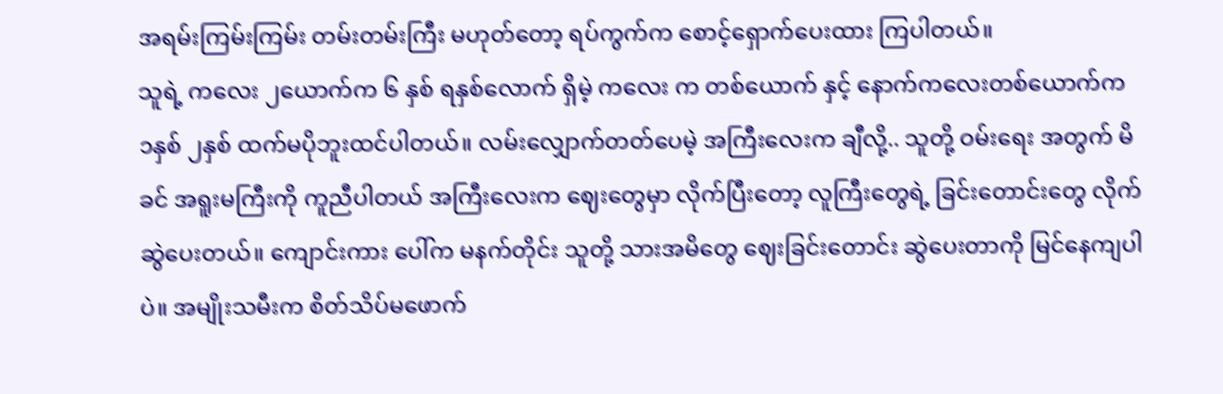အရမ်းကြမ်းကြမ်း တမ်းတမ်းကြီး မဟုတ်တော့ ရပ်ကွက်က စောင့်ရှောက်ပေးထား ကြပါတယ်။
သူရဲ့ ကလေး ၂ယောက်က ၆ နှစ် ရနှစ်လောက် ရှိမဲ့ ကလေး က တစ်ယောက် နှင့် နောက်ကလေးတစ်ယောက်က ၁နှစ် ၂နှစ် ထက်မပိုဘူးထင်ပါတယ်။ လမ်းလျှောက်တတ်ပေမဲ့ အကြီးလေးက ချီလို့.. သူတို့ ဝမ်းရေး အတွက် မိခင် အရူးမကြီးကို ကူညီပါတယ် အကြီးလေးက ဈေးတွေမှာ လိုက်ပြီးတော့ လူကြီးတွေရဲ့ ခြင်းတောင်းတွေ လိုက်ဆွဲပေးတယ်။ ကျောင်းကား ပေါ်က မနက်တိုင်း သူတို့ သားအမိတွေ ဈေးခြင်းတောင်း ဆွဲပေးတာကို မြင်နေကျပါပဲ။ အမျိုးသမီးက စိတ်သိပ်မဖောက်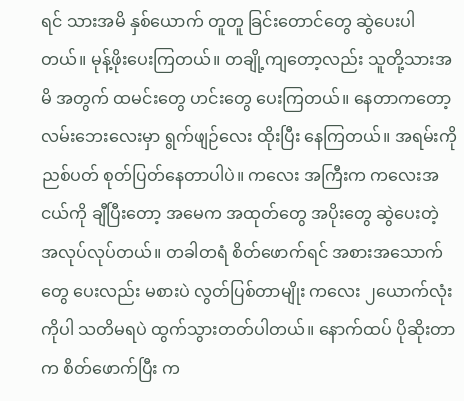ရင် သားအမိ နှစ်ယောက် တူတူ ခြင်းတောင်တွေ ဆွဲပေးပါတယ်။ မုန့်ဖိုးပေးကြတယ်။ တချို့ကျတော့လည်း သူတို့သားအမိ အတွက် ထမင်းတွေ ဟင်းတွေ ပေးကြတယ်။ နေတာကတော့ လမ်းဘေးလေးမှာ ရွက်ဖျဉ်လေး ထိုးပြီး နေကြတယ်။ အရမ်းကို ညစ်ပတ် စုတ်ပြတ်နေတာပါပဲ။ ကလေး အကြီးက ကလေးအငယ်ကို ချီပြီးတော့ အမေက အထုတ်တွေ အပိုးတွေ ဆွဲပေးတဲ့ အလုပ်လုပ်တယ်။ တခါတရံ စိတ်ဖောက်ရင် အစားအသောက်တွေ ပေးလည်း မစားပဲ လွတ်ပြစ်တာမျိုး ကလေး ၂ယောက်လုံးကိုပါ သတိမရပဲ ထွက်သွားတတ်ပါတယ်။ နောက်ထပ် ပိုဆိုးတာက စိတ်ဖောက်ပြီး က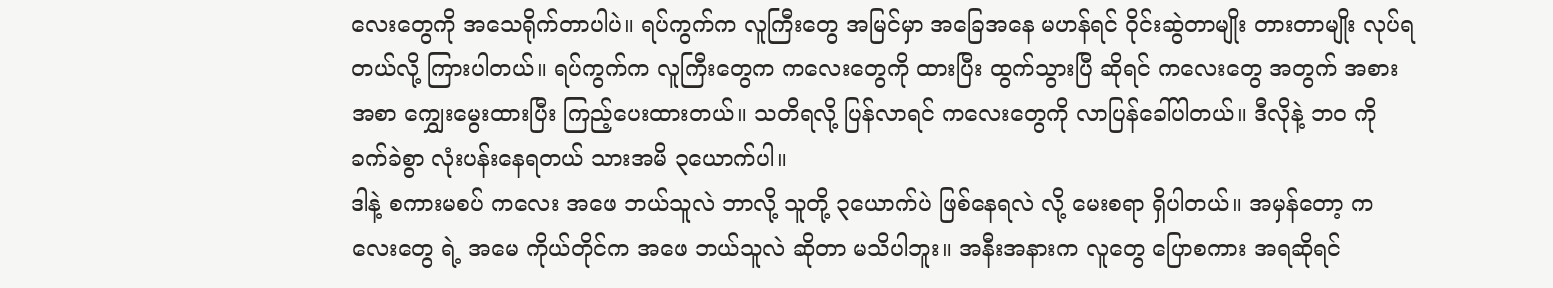လေးတွေကို အသေရိုက်တာပါပဲ။ ရပ်ကွက်က လူကြီးတွေ အမြင်မှာ အခြေအနေ မဟန်ရင် ဝိုင်းဆွဲတာမျိုး တားတာမျိုး လုပ်ရတယ်လို့ ကြားပါတယ်။ ရပ်ကွက်က လူကြီးတွေက ကလေးတွေကို ထားပြီး ထွက်သွားပြီ ဆိုရင် ကလေးတွေ အတွက် အစားအစာ ကျွှေးမွေးထားပြီး ကြည့်ပေးထားတယ်။ သတိရလို့ ပြန်လာရင် ကလေးတွေကို လာပြန်ခေါ်ပါတယ်။ ဒီလိုနဲ့ ဘဝ ကို ခက်ခဲစွာ လုံးပန်းနေရတယ် သားအမိ ၃ယောက်ပါ။
ဒါနဲ့ စကားမစပ် ကလေး အဖေ ဘယ်သူလဲ ဘာလို့ သူတို့ ၃ယောက်ပဲ ဖြစ်နေရလဲ လို့ မေးစရာ ရှိပါတယ်။ အမှန်တော့ ကလေးတွေ ရဲ့ အမေ ကိုယ်တိုင်က အဖေ ဘယ်သူလဲ ဆိုတာ မသိပါဘူး။ အနီးအနားက လူတွေ ပြောစကား အရဆိုရင်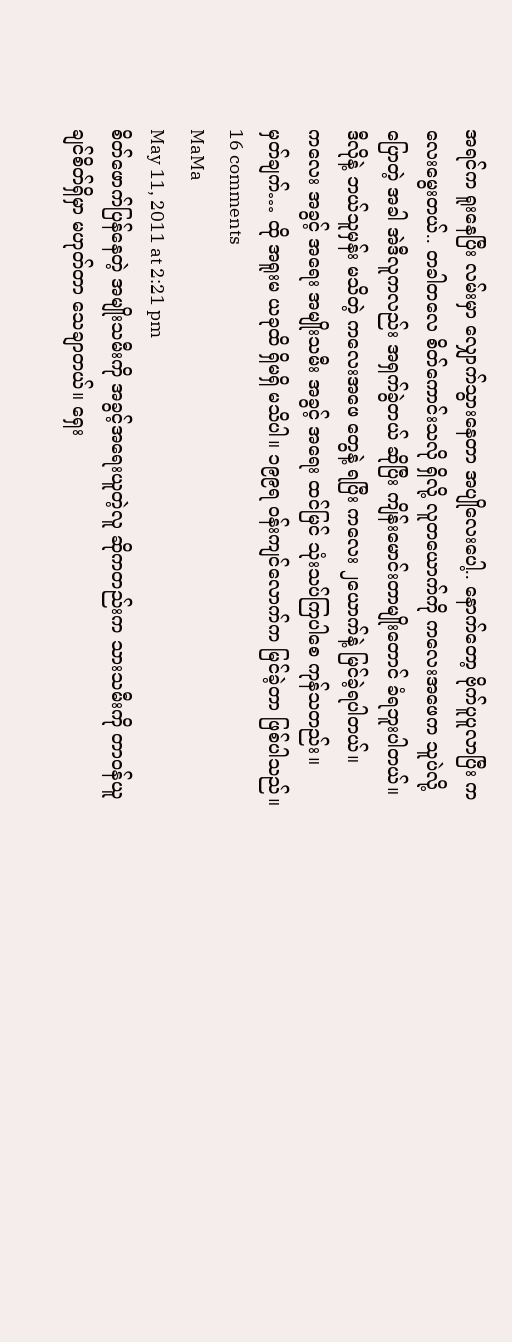အရင်က ရူးနေပြီး လမ်းမှာ လျှောက်သွားနေတာ အပျိုလေးပေါ့.. နောက်တော့ ဗိုက်ပူပူလာပြီး ကလေးမွေးတယ်.. တခါတလေ စိတ်ကောင်းသလို ရှိလို့ လူတယောက်ကို ကလေးအဖေက သူပဲလို့ ပြောတဲ့ အခါ အဲဒီလူကလည်း အရှက်ခွဲတယ် ဆိုပြီး ကျိန်းမောင်းတာမျိုးတောင် ခံရဘူးပါတယ်။
ဒီလိုနဲ့ ဘယ်သူမှန်း မသိတဲ့ ကလေးအဖေ တွေနဲ့ ရပြီး ကလေး ၂ယောက်နဲ့ မြင်ခဲ့ရပါတယ်။
ကလေး အခွင့် အရေး အမျိုးသမီး အခွင့် အရေး ထင်မြင် သုံးသပ်ကြပါစေ ကုန်သတည်း။
မှတ်ချက်… ထို အရူးမ ယခုထိ ရှိမရှိ မသိပါ။ ၁၉၉ရ ဝန်းကျင်လောက်က မြင်ခဲ့တာ ဖြစ်ပါသည်။
16 comments
MaMa
May 11, 2011 at 2:21 pm
စိတ်ဖောက်ပြန်နေတဲ့ အမျိုးသမီးကို အခွင့်အရေးယူတဲ့လူ ဆိုကတည်းက သားသမီးကို တာဝန်ယူချင်စိတ်ရှိမှာ မဟုတ်တာ သေချာတယ်။ ရှေး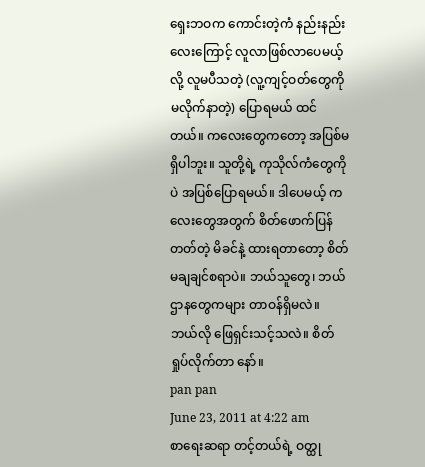ရှေးဘဝက ကောင်းတဲ့ကံ နည်းနည်းလေးကြောင့် လူလာဖြစ်လာပေမယ့်လို့ လူမပီသတဲ့ (လူ့ကျင့်ဝတ်တွေကို မလိုက်နာတဲ့) ပြောရမယ် ထင်တယ်။ ကလေးတွေကတော့ အပြစ်မရှိပါဘူး။ သူတို့ရဲ့ ကုသိုလ်ကံတွေကိုပဲ အပြစ်ပြောရမယ်။ ဒါပေမယ့် ကလေးတွေအတွက် စိတ်ဖောက်ပြန်တတ်တဲ့ မိခင်နဲ့ ထားရတာတော့ စိတ်မချချင်စရာပဲ။ ဘယ်သူတွေ၊ ဘယ်ဌာနတွေကများ တာဝန်ရှိမလဲ။ ဘယ်လို ဖြေရှင်းသင့်သလဲ။ စိတ်ရှုပ်လိုက်တာ နော်။
pan pan
June 23, 2011 at 4:22 am
စာရေးဆရာ တင့်တယ်ရဲ့ ဝတ္ထု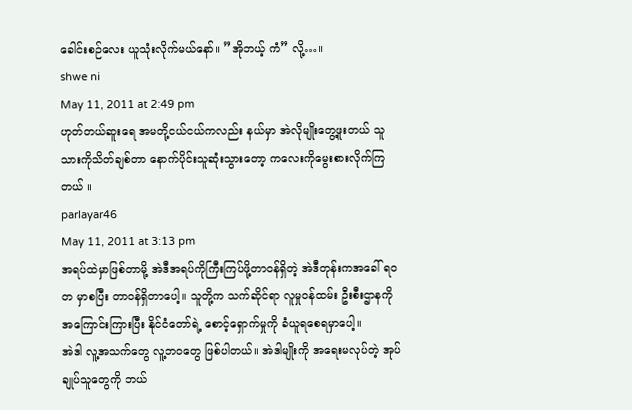ခေါင်းစဉ်လေး ယူသုံးလိုက်မယ်နော်။ ”အိုဘယ့် ကံ” လို့…။
shwe ni
May 11, 2011 at 2:49 pm
ဟုတ်တယ်ဆူးရေ အမတို့ငယ်ငယ်ကလည်း နယ်မှာ အဲလိုမျိုးတွေ့ဖူးတယ် သူသားကိုသိတ်ချစ်တာ နောက်ပိုင်းသူဆုံးသွားတော့ ကလေးကိုမွေးစားလိုက်ကြတယ် ။
parlayar46
May 11, 2011 at 3:13 pm
အရပ်ထဲမှာဖြစ်တာမို့ အဲဒီအရပ်ကိုကြီးကြပ်ဖို့တာဝန်ရှိတဲ့ အဲဒီတုန်းကအခေါ် ရဝတ မှာစပြီး တာဝန်ရှိတာပေါ့။ သူတို့က သက်ဆိုင်ရာ လူမှုဝန်ထမ်း ဦးစီးဌာနကို အကြောင်းကြားပြီး နိုင်ငံတော်ရဲ့ စောင့်ရှောက်မှုကို ခံယူရစေရမှာပေါ့။
အဲဒါ လူ့အသက်တွေ လူ့ဘဝတွေ ဖြစ်ပါတယ်။ အဲဒါမျိုးကို အရေးမလုပ်တဲ့ အုပ်ချုပ်သူတွေကို ဘယ်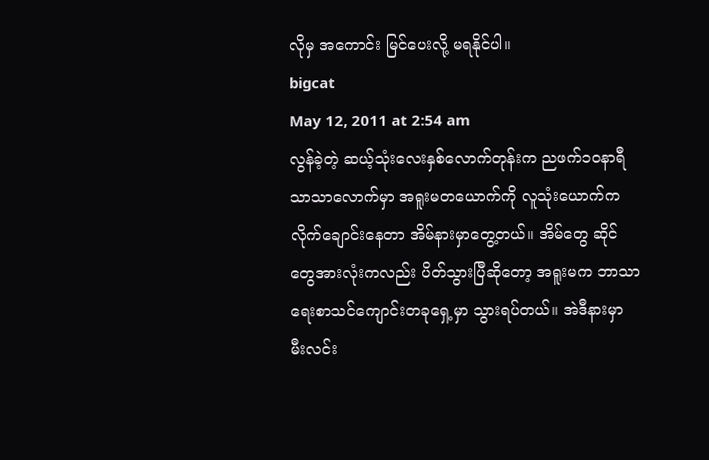လိုမှ အကောင်း မြင်ပေးလို့ မရနိုင်ပါ။
bigcat
May 12, 2011 at 2:54 am
လွန်ခဲ့တဲ့ ဆယ့်သုံးလေးနှစ်လောက်တုန်းက ညဖက်၁ဝနာရီ သာသာလောက်မှာ အရူးမတယောက်ကို လူသုံးယောက်က လိုက်ချောင်းနေတာ အိမ်နားမှာတွေ့တယ်။ အိမ်တွေ ဆိုင်တွေအားလုံးကလည်း ပိတ်သွားပြီဆိုတော့ အရူးမက ဘာသာရေးစာသင်ကျောင်းတခုရှေ့မှာ သွားရပ်တယ်။ အဲဒီနားမှာ မီးလင်း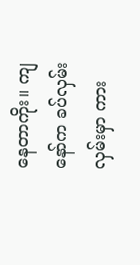နေတာကိုး။ ကျနော်က ခပ်လှမ်းလှမ်းမှာ ကား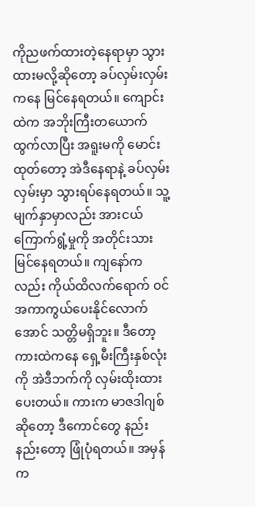ကိုညဖက်ထားတဲ့နေရာမှာ သွားထားမလို့ဆိုတော့ ခပ်လှမ်းလှမ်းကနေ မြင်နေရတယ်။ ကျောင်းထဲက အဘိုးကြီးတယောက်ထွက်လာပြီး အရူးမကို မောင်းထုတ်တော့ အဲဒီနေရာနဲ့ ခပ်လှမ်းလှမ်းမှာ သွားရပ်နေရတယ်။ သူ့မျက်နှာမှာလည်း အားငယ်ကြောက်ရွံ့မှုကို အတိုင်းသားမြင်နေရတယ်။ ကျနော်ကလည်း ကိုယ်ထိလက်ရောက် ဝင်အကာကွယ်ပေးနိုင်လောက်အောင် သတ္တိမရှိဘူး။ ဒီတော့ ကားထဲကနေ ရှေ့မီးကြီးနှစ်လုံးကို အဲဒီဘက်ကို လှမ်းထိုးထားပေးတယ်။ ကားက မာဇဒါဂျစ်ဆိုတော့ ဒီကောင်တွေ နည်းနည်းတော့ ဖြုံပုံရတယ်။ အမှန်က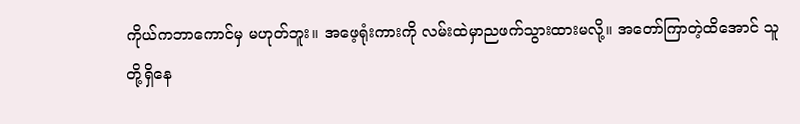ကိုယ်ကဘာကောင်မှ မဟုတ်ဘူး။ အဖေ့ရုံးကားကို လမ်းထဲမှာညဖက်သွားထားမလို့။ အတော်ကြာတဲ့ထိအောင် သူတို့ရှိနေ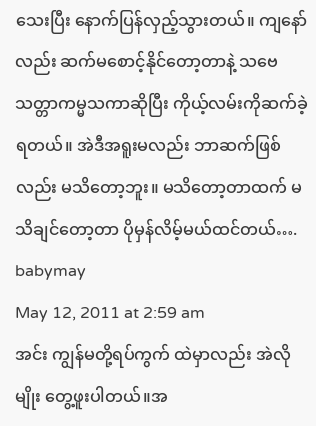သေးပြီး နောက်ပြန်လှည့်သွားတယ်။ ကျနော်လည်း ဆက်မစောင့်နိုင်တော့တာနဲ့ သဗေသတ္တာကမ္မသကာဆိုပြီး ကိုယ့်လမ်းကိုဆက်ခဲ့ရတယ်။ အဲဒီအရူးမလည်း ဘာဆက်ဖြစ်လည်း မသိတော့ဘူး။ မသိတော့တာထက် မသိချင်တော့တာ ပိုမှန်လိမ့်မယ်ထင်တယ်….
babymay
May 12, 2011 at 2:59 am
အင်း ကျွန်မတို့ရပ်ကွက် ထဲမှာလည်း အဲလို မျိုး တွေ့ဖူးပါတယ်။အ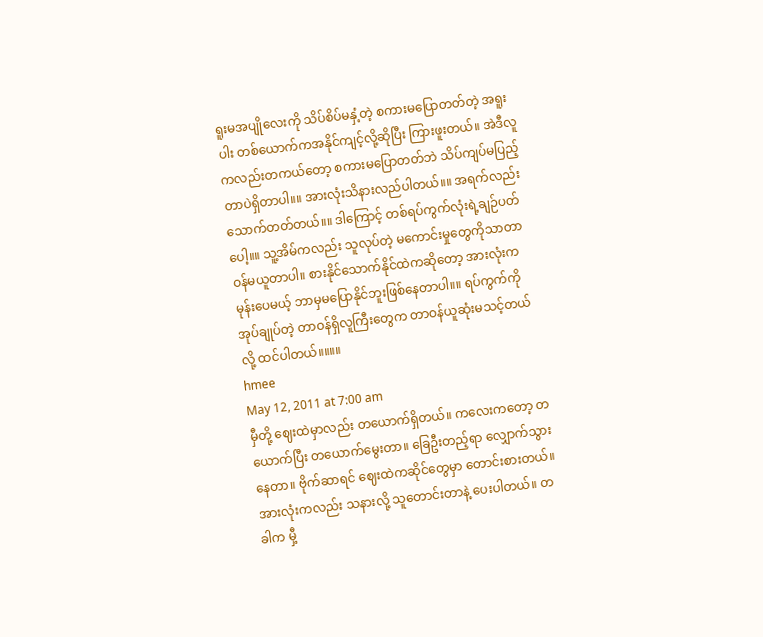ရူးမအပျိုလေးကို သိပ်စိပ်မနှံ့တဲ့ စကားမပြောတတ်တဲ့ အရူးပါး တစ်ယောက်ကအနိုင်ကျင့်လို့ဆိုပြီး ကြားဖူးတယ်။ အဲဒီလူကလည်းတကယ်တော့ စကားမပြောတတ်ဘဲ သိပ်ကျပ်မပြည့်တာပဲရှိတာပါ။။ အားလုံးသိနားလည်ပါတယ်။။ အရက်လည်းသောက်တတ်တယ်။။ ဒါကြောင့် တစ်ရပ်ကွက်လုံးရဲ့ချဉ်ပတ်ပေါ့။။ သူ့အိမ်ကလည်း သူလုပ်တဲ့ မကောင်းမှုတွေကိုသာတာဝန်မယူတာပါ။ စားနိုင်သောက်နိုင်ထဲကဆိုတော့ အားလုံးကမုန်းပေမယ့် ဘာမှမပြောနိုင်ဘူးဖြစ်နေတာပါ။။ ရပ်ကွက်ကိုအုပ်ချုပ်တဲ့ တာဝန်ရှိလူကြီးတွေက တာဝန်ယူဆုံးမသင့်တယ်လို့ ထင်ပါတယ်။။။။
hmee
May 12, 2011 at 7:00 am
မှီတို့ ဈေးထဲမှာလည်း တယောက်ရှိတယ်။ ကလေးကတော့ တယောက်ပြီး တယောက်မွေးတာ။ ခြေဦးတည့်ရာ လျှောက်သွားနေတာ။ ဗိုက်ဆာရင် ဈေးထဲကဆိုင်တွေမှာ တောင်းစားတယ်။ အားလုံးကလည်း သနားလို့ သူတောင်းတာနဲ့ ပေးပါတယ်။ တခါက မှီ့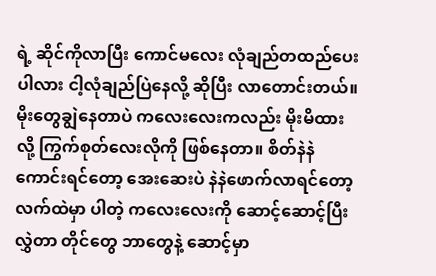ရဲ့ ဆိုင်ကိုလာပြီး ကောင်မလေး လုံချည်တထည်ပေးပါလား ငါ့လုံချည်ပြဲနေလို့ ဆိုပြီး လာတောင်းတယ်။ မိုးတွေချွဲနေတာပဲ ကလေးလေးကလည်း မိုးမိထားလို့ ကြွက်စုတ်လေးလိုကို ဖြစ်နေတာ။ စိတ်နဲနဲ ကောင်းရင်တော့ အေးဆေးပဲ နဲနဲဖောက်လာရင်တော့ လက်ထဲမှာ ပါတဲ့ ကလေးလေးကို ဆောင့်ဆောင့်ပြီးလွှဲတာ တိုင်တွေ ဘာတွေနဲ့ ဆောင့်မှာ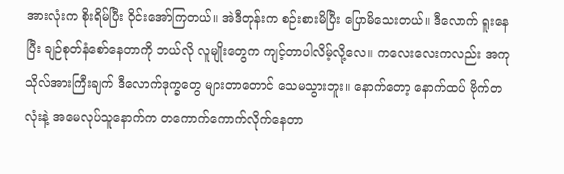အားလုံးက စိုးရိမ်ပြီး ဝိုင်းအော်ကြတယ်။ အဲဒီတုန်းက စဉ်းစားမိပြီး ပြောမိသေးတယ်။ ဒီလောက် ရူးနေပြီး ချဉ်စုတ်နံစော်နေတာကို ဘယ်လို လူမျိုးတွေက ကျင့်တာပါလိမ့်လို့လေ။ ကလေးလေးကလည်း အကုသိုလ်အားကြီးချက် ဒီလောက်ဒုက္ခတွေ များတာတောင် သေမသွားဘူး။ နောက်တော့ နောက်ထပ် ဗိုက်တလုံးနဲ့ အမေလုပ်သူနောက်က တကောက်ကောက်လိုက်နေတာ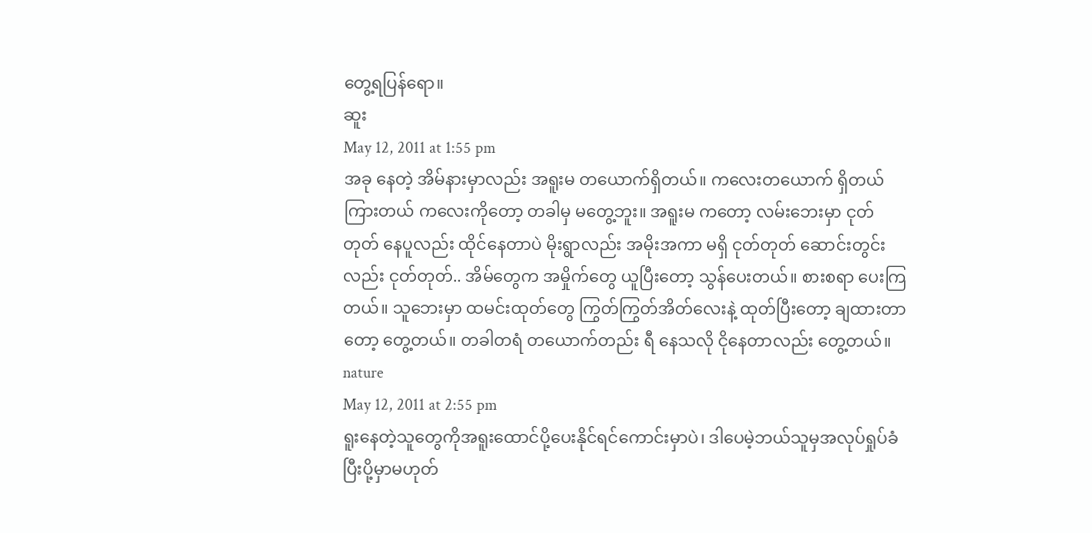တွေ့ရပြန်ရော။
ဆူး
May 12, 2011 at 1:55 pm
အခု နေတဲ့ အိမ်နားမှာလည်း အရူးမ တယောက်ရှိတယ်။ ကလေးတယောက် ရှိတယ် ကြားတယ် ကလေးကိုတော့ တခါမှ မတွေ့ဘူး။ အရူးမ ကတော့ လမ်းဘေးမှာ ငုတ်တုတ် နေပူလည်း ထိုင်နေတာပဲ မိုးရွာလည်း အမိုးအကာ မရှိ ငုတ်တုတ် ဆောင်းတွင်းလည်း ငုတ်တုတ်.. အိမ်တွေက အမှိုက်တွေ ယူပြီးတော့ သွန်ပေးတယ်။ စားစရာ ပေးကြတယ်။ သူဘေးမှာ ထမင်းထုတ်တွေ ကြွတ်ကြွတ်အိတ်လေးနဲ့ ထုတ်ပြီးတော့ ချထားတာတော့ တွေ့တယ်။ တခါတရံ တယောက်တည်း ရီ နေသလို ငိုနေတာလည်း တွေ့တယ်။
nature
May 12, 2011 at 2:55 pm
ရူးနေတဲ့သူတွေကိုအရူးထောင်ပို့ပေးနိုင်ရင်ကောင်းမှာပဲ၊ ဒါပေမဲ့ဘယ်သူမှအလုပ်ရှုပ်ခံပြီးပို့မှာမဟုတ်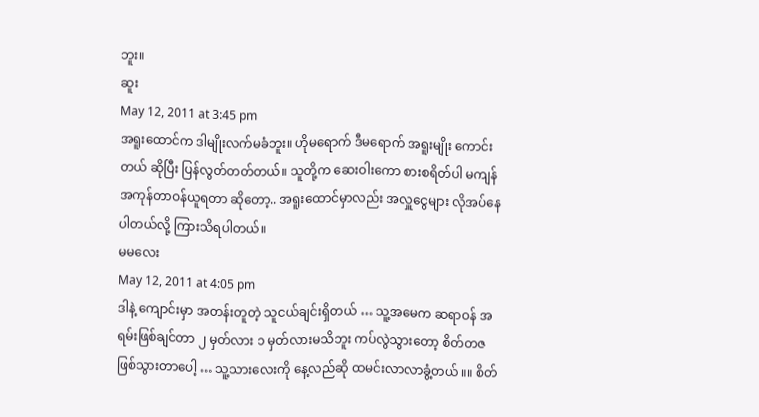ဘူး။
ဆူး
May 12, 2011 at 3:45 pm
အရူးထောင်က ဒါမျိုးလက်မခံဘူး။ ဟိုမရောက် ဒီမရောက် အရူးမျိုး ကောင်းတယ် ဆိုပြီး ပြန်လွတ်တတ်တယ်။ သူတို့က ဆေးဝါးကော စားစရိတ်ပါ မကျန် အကုန်တာဝန်ယူရတာ ဆိုတော့.. အရူးထောင်မှာလည်း အလှူငွေများ လိုအပ်နေပါတယ်လို့ ကြားသိရပါတယ်။
မမလေး
May 12, 2011 at 4:05 pm
ဒါနဲ့ ကျောင်းမှာ အတန်းတူတဲ့ သူငယ်ချင်းရှိတယ် … သူ့အမေက ဆရာဝန် အရမ်းဖြစ်ချင်တာ ၂ မှတ်လား ၁ မှတ်လားမသိဘူး ကပ်လွဲသွားတော့ စိတ်တဇ ဖြစ်သွားတာပေါ့ … သူ့သားလေးကို နေ့လည်ဆို ထမင်းလာလာခွံ့တယ် ။။ စိတ်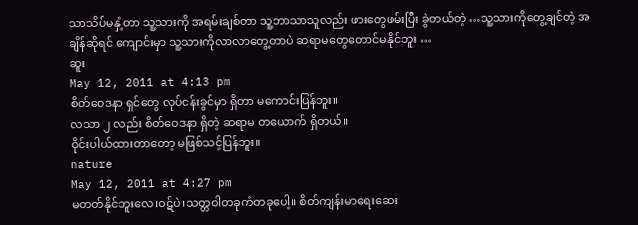သာသိပ်မနှံ့တာ သူ့သားကို အရမ်းချစ်တာ သူ့ဘာသာသူလည်း ဖားတွေဖမ်းပြီး ခွဲတယ်တဲ့ …သူ့သားကိုတွေ့ချင်တဲ့ အချိန်ဆိုရင် ကျောင်းမှာ သူ့သားကိုလာလာတွေ့တာပဲ ဆရာမတွေတောင်မနိုင်ဘူး …
ဆူး
May 12, 2011 at 4:13 pm
စိတ်ဝေဒနာ ရှင်တွေ လုပ်ငန်းခွင်မှာ ရှိတာ မကောင်းပြန်ဘူး။
လသာ ၂ လည်း စိတ်ဝေဒနာ ရှိတဲ့ ဆရာမ တယောက် ရှိတယ်။
ဝိုင်းပါယ်ထားတာတော့ မဖြစ်သင့်ပြန်ဘူး။
nature
May 12, 2011 at 4:27 pm
မတတ်နိုင်ဘူးလေ၊ဝဋ်ပဲ၊သတ္တဝါတခုကံတခုပေါ့။ စိတ်ကျန်းမာရေးဆေး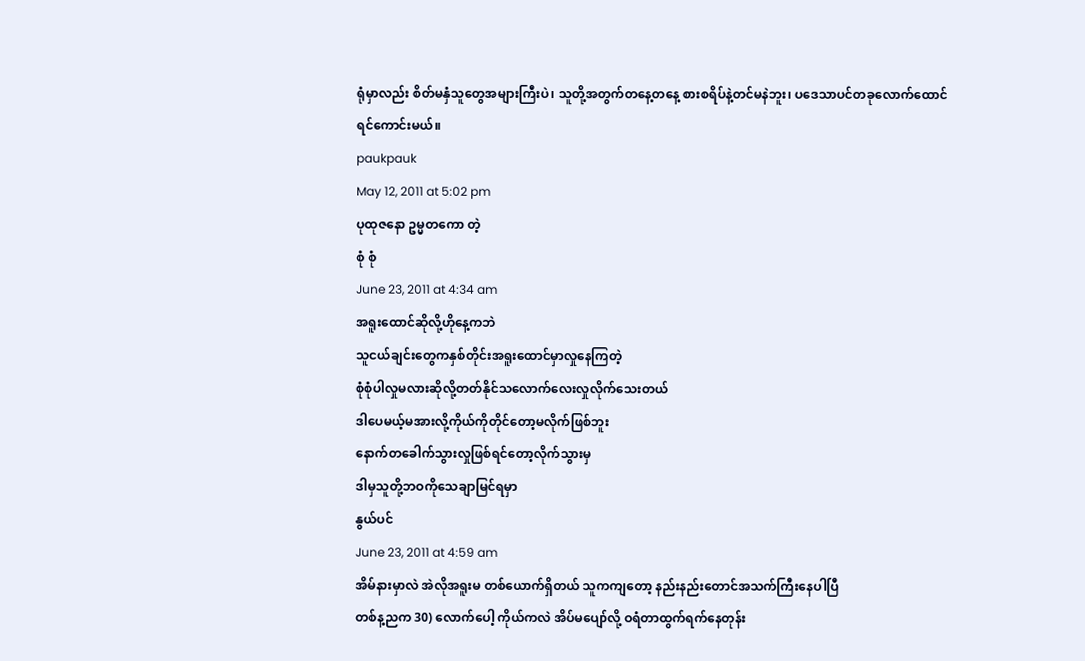ရုံမှာလည်း စိတ်မနှံသူတွေအများကြီးပဲ၊ သူတို့အတွက်တနေ့တနေ့ စားစရိပ်နဲ့တင်မနဲဘူး၊ ပဒေသာပင်တခုလောက်ထောင်ရင်ကောင်းမယ်။
paukpauk
May 12, 2011 at 5:02 pm
ပုထုဇနော ဥမ္မတကော တဲ့
စုံ စုံ
June 23, 2011 at 4:34 am
အရူးထောင်ဆိုလို့ဟိုနေ့ကဘဲ
သူငယ်ချင်းတွေကနှစ်တိုင်းအရူးထောင်မှာလှုနေကြတဲ့
စုံစုံပါလှုမလားဆိုလို့တတ်နိုင်သလောက်လေးလှုလိုက်သေးတယ်
ဒါပေမယ့်မအားလို့ကိုယ်ကိုတိုင်တော့မလိုက်ဖြစ်ဘူး
နောက်တခေါက်သွားလှုဖြစ်ရင်တော့လိုက်သွားမှ
ဒါမှသူတို့ဘဝကိုသေချာမြင်ရမှာ
နွယ်ပင်
June 23, 2011 at 4:59 am
အိမ်နားမှာလဲ အဲလိုအရူးမ တစ်ယောက်ရှိတယ် သူကကျတော့ နည်းနည်းတောင်အသက်ကြီးနေပါပြီ
တစ်န့ညက 30) လောက်ပေါ့ ကိုယ်ကလဲ အိပ်မပျော်လို့ ဝရံတာထွက်ရက်နေတုန်း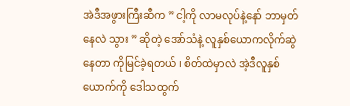အဲဒီအဖွားကြီးဆီက ” ငါ့ကို လာမလုပ်နဲ့နော် ဘာမှတ်နေလဲ သွား ” ဆိုတဲ့ အော်သံနဲ့ လူနှစ်ယောကလိုက်ဆွဲနေတာ ကိုမြင်ခဲ့ရတယ် ၊ စိတ်ထဲမှာလဲ အဲ့ဒီလူနှစ်ယောက်ကို ဒေါသထွက်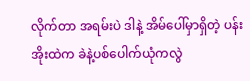လိုက်တာ အရမ်းပဲ ဒါနဲ့ အိမ်ပေါ်မှာရှိတဲ့ ပန်းအိုးထဲက ခဲနဲ့ပစ်ပေါက်ယုံကလွဲ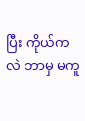ပြီး ကိုယ်ကလဲ ဘာမှ မကူ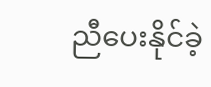ညီပေးနိုင်ခဲ့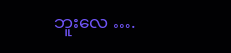ဘူးလေ ….